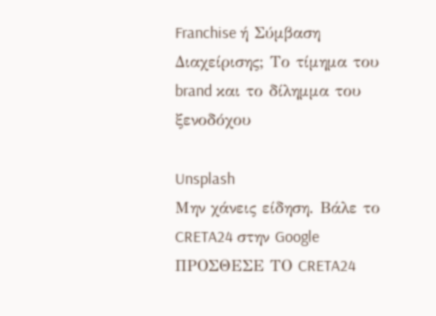Franchise ή Σύμβαση Διαχείρισης; Το τίμημα του brand και το δίλημμα του ξενοδόχου

Unsplash
Μην χάνεις είδηση. Βάλε το CRETA24 στην Google
ΠΡΟΣΘΕΣΕ ΤΟ CRETA24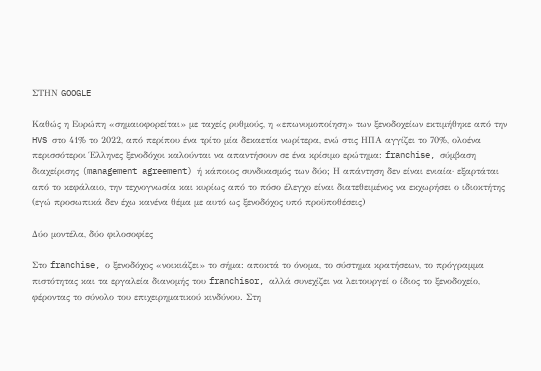ΣΤΗΝ GOOGLE

Καθώς η Ευρώπη «σημαιοφορείται» με ταχείς ρυθμούς, η «επωνυμοποίηση» των ξενοδοχείων εκτιμήθηκε από την HVS στο 41% το 2022, από περίπου ένα τρίτο μία δεκαετία νωρίτερα, ενώ στις ΗΠΑ αγγίζει το 70%, ολοένα περισσότεροι Έλληνες ξενοδόχοι καλούνται να απαντήσουν σε ένα κρίσιμο ερώτημα: franchise, σύμβαση διαχείρισης (management agreement) ή κάποιος συνδυασμός των δύο; Η απάντηση δεν είναι ενιαία· εξαρτάται από το κεφάλαιο, την τεχνογνωσία και κυρίως από το πόσο έλεγχο είναι διατεθειμένος να εκχωρήσει ο ιδιοκτήτης (εγώ προσωπικά δεν έχω κανένα θέμα με αυτό ως ξενοδόχος υπό προϋποθέσεις)

Δύο μοντέλα, δύο φιλοσοφίες

Στο franchise, ο ξενοδόχος «νοικιάζει» το σήμα: αποκτά το όνομα, το σύστημα κρατήσεων, το πρόγραμμα πιστότητας και τα εργαλεία διανομής του franchisor, αλλά συνεχίζει να λειτουργεί ο ίδιος το ξενοδοχείο, φέροντας το σύνολο του επιχειρηματικού κινδύνου. Στη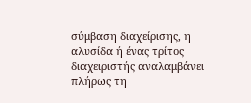σύμβαση διαχείρισης, η αλυσίδα ή ένας τρίτος διαχειριστής αναλαμβάνει πλήρως τη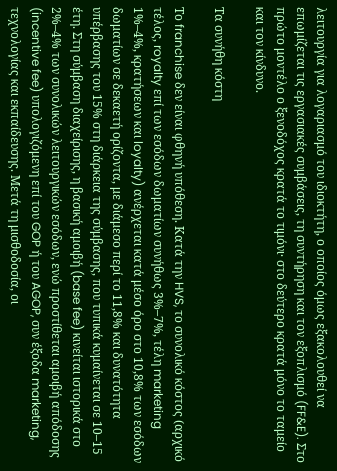λειτουργία για λογαριασμό του ιδιοκτήτη, ο οποίος όμως εξακολουθεί να επωμίζεται τις εργασιακές συμβάσεις, τη συντήρηση και τον εξοπλισμό (FF&E). Στο πρώτο μοντέλο ο ξενοδόχος κρατά το τιμόνι· στο δεύτερο κρατά μόνο το ταμείο και τον κίνδυνο.

Τα συνήθη κόστη

Το franchise δεν είναι φθηνή υπόθεση. Κατά την HVS, το συνολικό κόστος (αρχικό τέλος, royalty επί των εσόδων δωματίων συνήθως 3%–7%, τέλη marketing 1%–4%, κρατήσεων και loyalty) ανέρχεται κατά μέσο όρο στο 10,8% των εσόδων δωματίων σε δεκαετή ορίζοντα, με διάμεσο περί το 11,8% και δυνατότητα υπέρβασης του 15% στη διάρκεια της σύμβασης, που τυπικά κυμαίνεται σε 10–15 έτη. Στη σύμβαση διαχείρισης, η βασική αμοιβή (base fee) κινείται ιστορικά στο 2%–4% των συνολικών λειτουργικών εσόδων, ενώ προστίθεται αμοιβή απόδοσης (incentive fee) υπολογιζόμενη επί του GOP ή του AGOP, συν έξοδα marketing, τεχνολογίας και εκπαίδευσης. Μετά τη μισθοδοσία, οι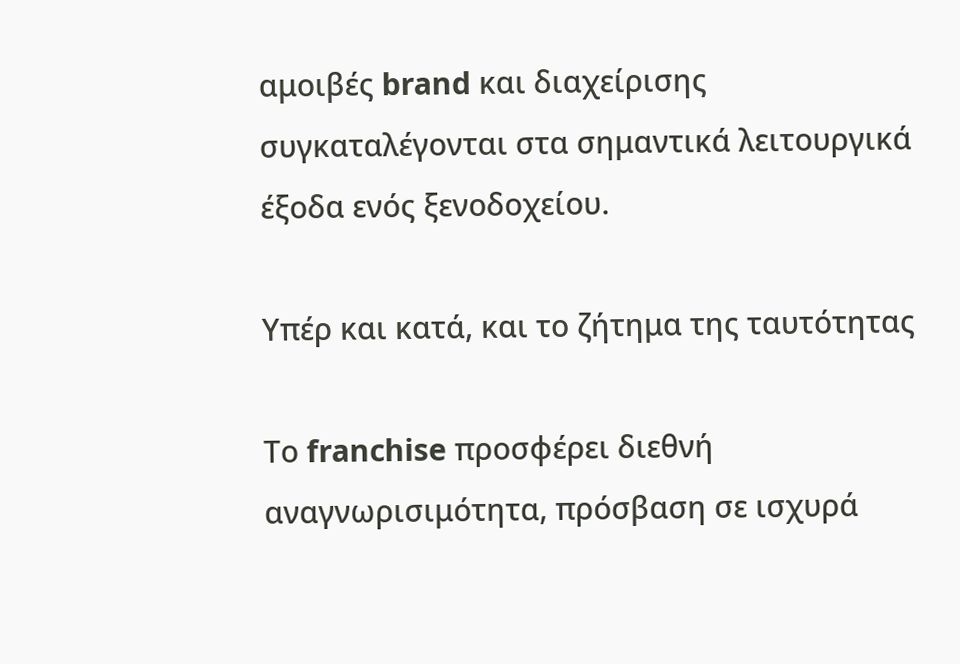αμοιβές brand και διαχείρισης συγκαταλέγονται στα σημαντικά λειτουργικά έξοδα ενός ξενοδοχείου.

Υπέρ και κατά, και το ζήτημα της ταυτότητας

Το franchise προσφέρει διεθνή αναγνωρισιμότητα, πρόσβαση σε ισχυρά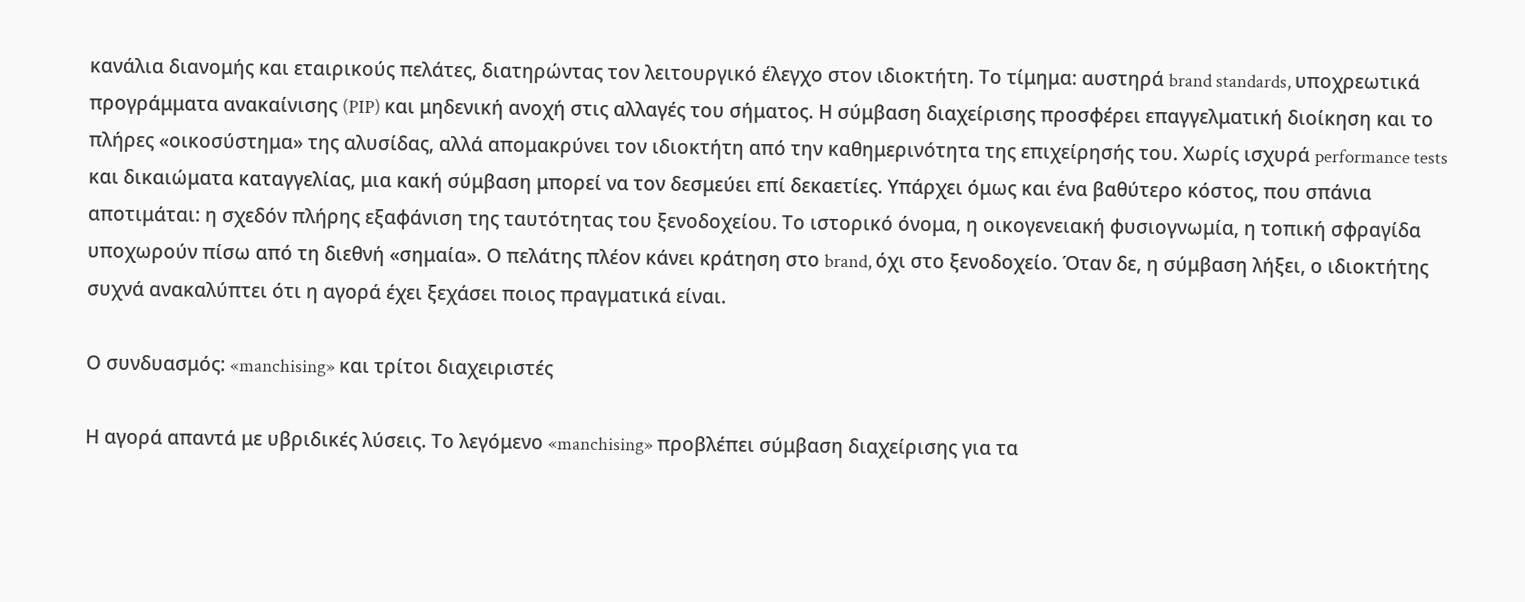κανάλια διανομής και εταιρικούς πελάτες, διατηρώντας τον λειτουργικό έλεγχο στον ιδιοκτήτη. Το τίμημα: αυστηρά brand standards, υποχρεωτικά προγράμματα ανακαίνισης (PIP) και μηδενική ανοχή στις αλλαγές του σήματος. Η σύμβαση διαχείρισης προσφέρει επαγγελματική διοίκηση και το πλήρες «οικοσύστημα» της αλυσίδας, αλλά απομακρύνει τον ιδιοκτήτη από την καθημερινότητα της επιχείρησής του. Χωρίς ισχυρά performance tests και δικαιώματα καταγγελίας, μια κακή σύμβαση μπορεί να τον δεσμεύει επί δεκαετίες. Υπάρχει όμως και ένα βαθύτερο κόστος, που σπάνια αποτιμάται: η σχεδόν πλήρης εξαφάνιση της ταυτότητας του ξενοδοχείου. Το ιστορικό όνομα, η οικογενειακή φυσιογνωμία, η τοπική σφραγίδα υποχωρούν πίσω από τη διεθνή «σημαία». Ο πελάτης πλέον κάνει κράτηση στο brand, όχι στο ξενοδοχείο. Όταν δε, η σύμβαση λήξει, ο ιδιοκτήτης συχνά ανακαλύπτει ότι η αγορά έχει ξεχάσει ποιος πραγματικά είναι.

Ο συνδυασμός: «manchising» και τρίτοι διαχειριστές

Η αγορά απαντά με υβριδικές λύσεις. Το λεγόμενο «manchising» προβλέπει σύμβαση διαχείρισης για τα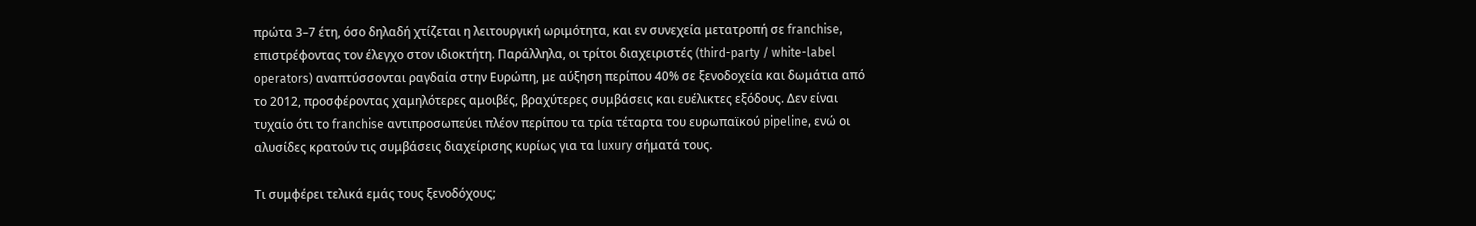πρώτα 3–7 έτη, όσο δηλαδή χτίζεται η λειτουργική ωριμότητα, και εν συνεχεία μετατροπή σε franchise, επιστρέφοντας τον έλεγχο στον ιδιοκτήτη. Παράλληλα, οι τρίτοι διαχειριστές (third-party / white-label operators) αναπτύσσονται ραγδαία στην Ευρώπη, με αύξηση περίπου 40% σε ξενοδοχεία και δωμάτια από το 2012, προσφέροντας χαμηλότερες αμοιβές, βραχύτερες συμβάσεις και ευέλικτες εξόδους. Δεν είναι τυχαίο ότι το franchise αντιπροσωπεύει πλέον περίπου τα τρία τέταρτα του ευρωπαϊκού pipeline, ενώ οι αλυσίδες κρατούν τις συμβάσεις διαχείρισης κυρίως για τα luxury σήματά τους.

Τι συμφέρει τελικά εμάς τους ξενοδόχους;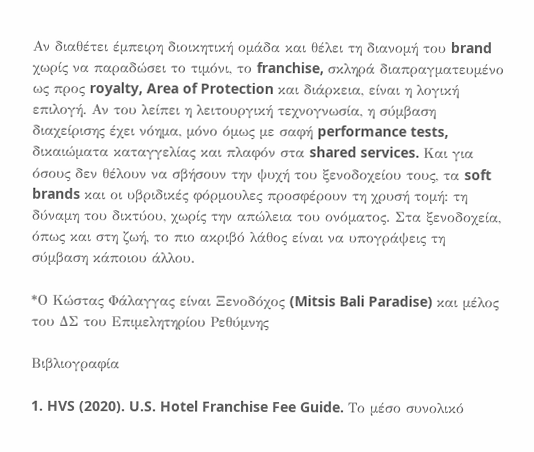Αν διαθέτει έμπειρη διοικητική ομάδα και θέλει τη διανομή του brand χωρίς να παραδώσει το τιμόνι, το franchise, σκληρά διαπραγματευμένο ως προς royalty, Area of Protection και διάρκεια, είναι η λογική επιλογή. Αν του λείπει η λειτουργική τεχνογνωσία, η σύμβαση διαχείρισης έχει νόημα, μόνο όμως με σαφή performance tests, δικαιώματα καταγγελίας και πλαφόν στα shared services. Και για όσους δεν θέλουν να σβήσουν την ψυχή του ξενοδοχείου τους, τα soft brands και οι υβριδικές φόρμουλες προσφέρουν τη χρυσή τομή: τη δύναμη του δικτύου, χωρίς την απώλεια του ονόματος. Στα ξενοδοχεία, όπως και στη ζωή, το πιο ακριβό λάθος είναι να υπογράψεις τη σύμβαση κάποιου άλλου.

*Ο Κώστας Φάλαγγας είναι Ξενοδόχος (Mitsis Bali Paradise) και μέλος του ΔΣ του Επιμελητηρίου Ρεθύμνης

Βιβλιογραφία

1. HVS (2020). U.S. Hotel Franchise Fee Guide. Το μέσο συνολικό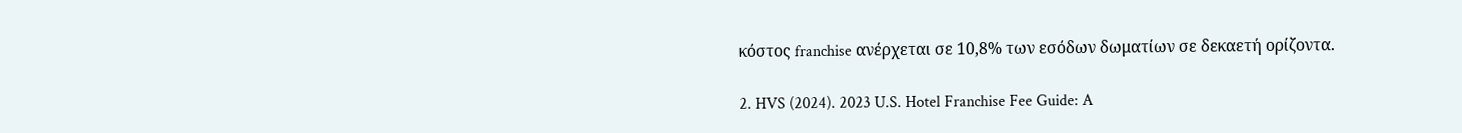κόστος franchise ανέρχεται σε 10,8% των εσόδων δωματίων σε δεκαετή ορίζοντα.

2. HVS (2024). 2023 U.S. Hotel Franchise Fee Guide: A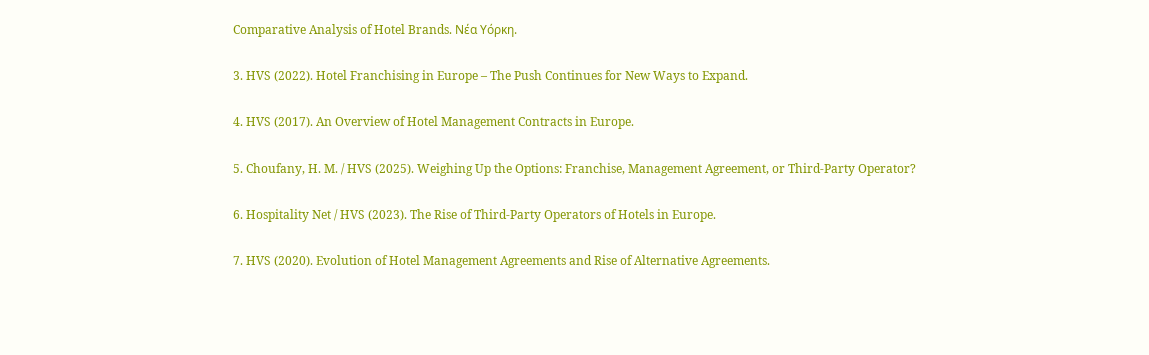Comparative Analysis of Hotel Brands. Νέα Υόρκη.

3. HVS (2022). Hotel Franchising in Europe – The Push Continues for New Ways to Expand.

4. HVS (2017). An Overview of Hotel Management Contracts in Europe.

5. Choufany, H. M. / HVS (2025). Weighing Up the Options: Franchise, Management Agreement, or Third-Party Operator?

6. Hospitality Net / HVS (2023). The Rise of Third-Party Operators of Hotels in Europe.

7. HVS (2020). Evolution of Hotel Management Agreements and Rise of Alternative Agreements.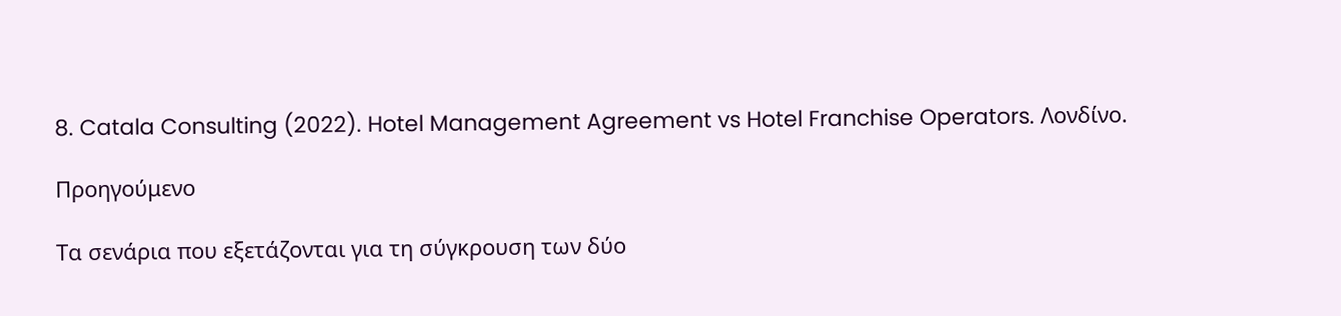8. Catala Consulting (2022). Hotel Management Agreement vs Hotel Franchise Operators. Λονδίνο.

Προηγούμενο

Τα σενάρια που εξετάζονται για τη σύγκρουση των δύο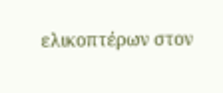ελικοπτέρων στον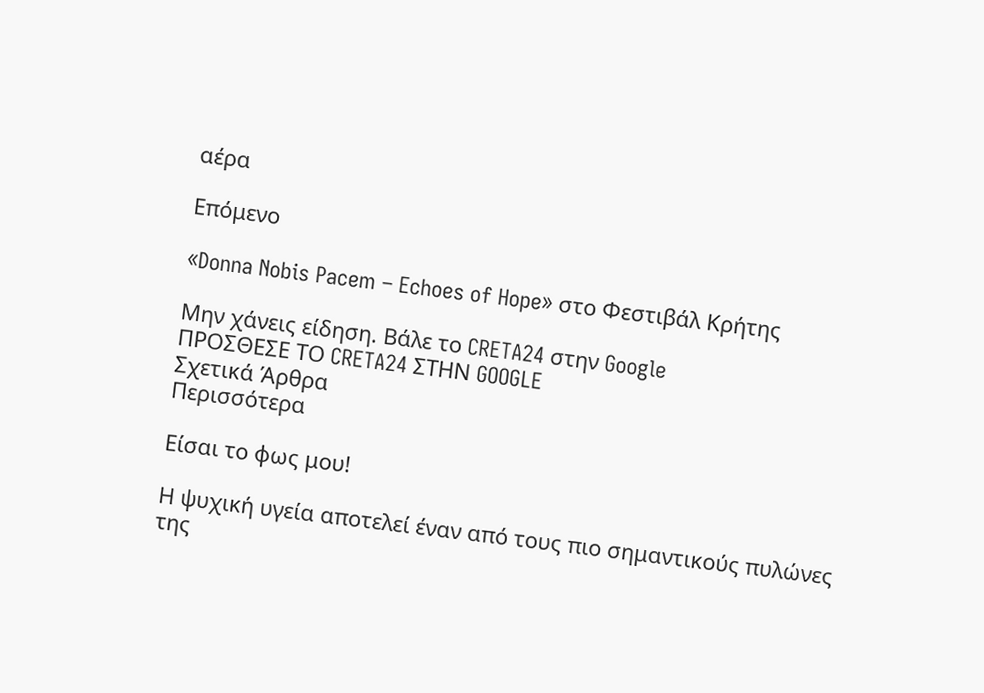αέρα

Επόμενο

«Donna Nobis Pacem – Echoes of Hope» στο Φεστιβάλ Κρήτης

Μην χάνεις είδηση. Βάλε το CRETA24 στην Google
ΠΡΟΣΘΕΣΕ ΤΟ CRETA24 ΣΤΗΝ GOOGLE
Σχετικά Άρθρα
Περισσότερα

Είσαι το φως μου!

Η ψυχική υγεία αποτελεί έναν από τους πιο σημαντικούς πυλώνες της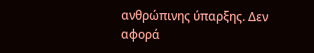ανθρώπινης ύπαρξης. Δεν αφορά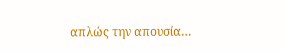απλώς την απουσία…